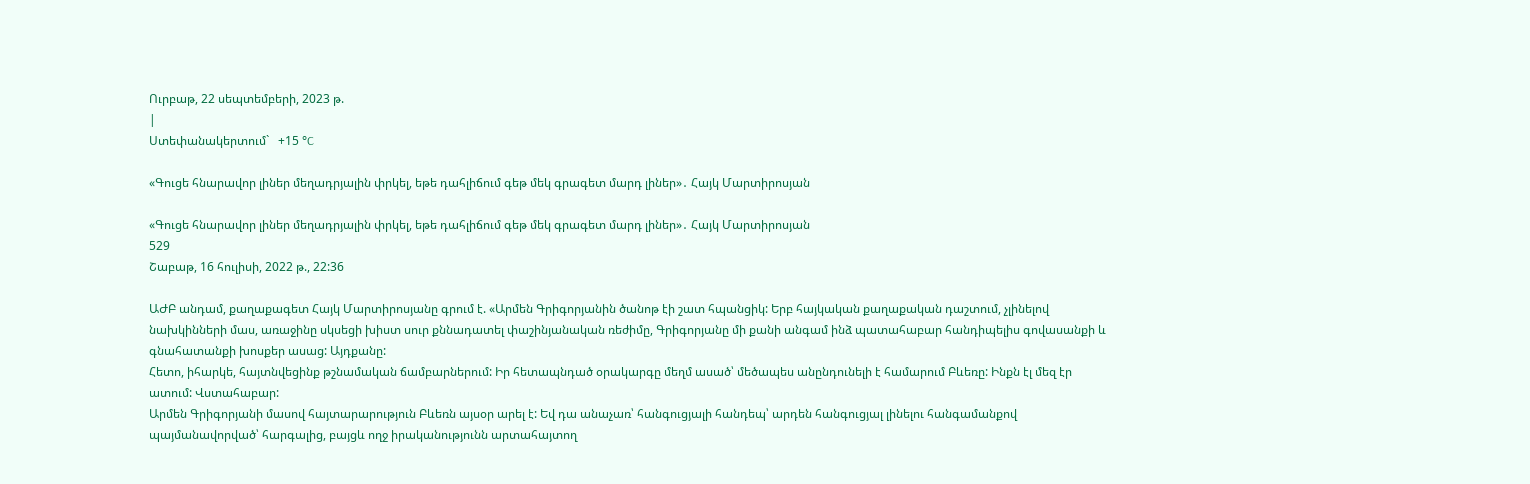Ուրբաթ, 22 սեպտեմբերի, 2023 թ.
|
Ստեփանակերտում`   +15 °C

«Գուցե հնարավոր լիներ մեղադրյալին փրկել, եթե դահլիճում գեթ մեկ գրագետ մարդ լիներ»․ Հայկ Մարտիրոսյան

«Գուցե հնարավոր լիներ մեղադրյալին փրկել, եթե դահլիճում գեթ մեկ գրագետ մարդ լիներ»․ Հայկ Մարտիրոսյան
529
Շաբաթ, 16 հուլիսի, 2022 թ., 22:36

ԱԺԲ անդամ, քաղաքագետ Հայկ Մարտիրոսյանը գրում է. «Արմեն Գրիգորյանին ծանոթ էի շատ հպանցիկ: Երբ հայկական քաղաքական դաշտում, չլինելով նախկինների մաս, առաջինը սկսեցի խիստ սուր քննադատել փաշինյանական ռեժիմը, Գրիգորյանը մի քանի անգամ ինձ պատահաբար հանդիպելիս գովասանքի և գնահատանքի խոսքեր ասաց: Այդքանը:
Հետո, իհարկե, հայտնվեցինք թշնամական ճամբարներում: Իր հետապնդած օրակարգը մեղմ ասած՝ մեծապես անընդունելի է համարում Բևեռը: Ինքն էլ մեզ էր ատում: Վստահաբար:
Արմեն Գրիգորյանի մասով հայտարարություն Բևեռն այսօր արել է: Եվ դա անաչառ՝ հանգուցյալի հանդեպ՝ արդեն հանգուցյալ լինելու հանգամանքով պայմանավորված՝ հարգալից, բայցև ողջ իրականությունն արտահայտող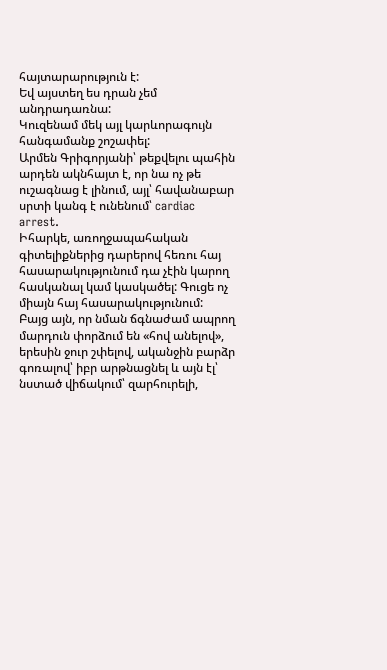հայտարարություն է:
Եվ այստեղ ես դրան չեմ անդրադառնա:
Կուզենամ մեկ այլ կարևորագույն հանգամանք շոշափել:
Արմեն Գրիգորյանի՝ թեքվելու պահին արդեն ակնհայտ է, որ նա ոչ թե ուշագնաց է լինում, այլ՝ հավանաբար սրտի կանգ է ունենում՝ cardiac arrest.
Իհարկե, առողջապահական գիտելիքներից դարերով հեռու հայ հասարակությունում դա չէին կարող հասկանալ կամ կասկածել: Գուցե ոչ միայն հայ հասարակությունում:
Բայց այն, որ նման ճգնաժամ ապրող մարդուն փորձում են «հով անելով», երեսին ջուր շփելով, ականջին բարձր գոռալով՝ իբր արթնացնել և այն էլ՝ նստած վիճակում՝ զարհուրելի,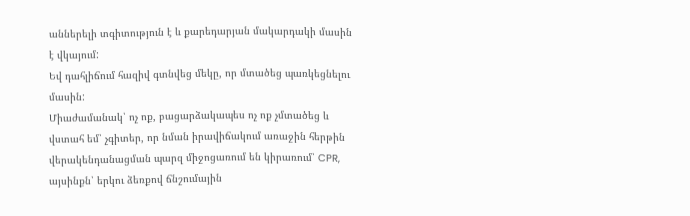աններելի տգիտություն է և քարեդարյան մակարդակի մասին է վկայում:
Եվ դահլիճում հազիվ գտնվեց մեկը, որ մտածեց պառկեցնելու մասին:
Միաժամանակ՝ ոչ ոք, բացարձակապես ոչ ոք չմտածեց և վստահ եմ՝ չգիտեր, որ նման իրավիճակում առաջին հերթին վերակենդանացման պարզ միջոցառում են կիրառում՝ CPR, այսինքն՝ երկու ձեռքով ճնշումային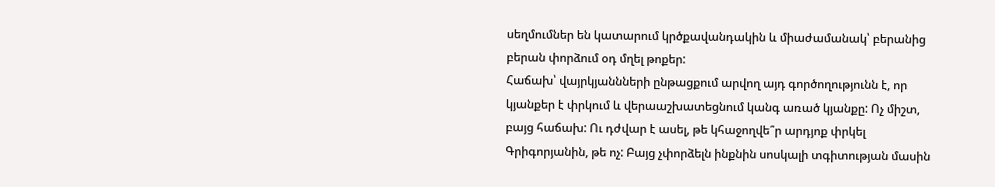սեղմումներ են կատարում կրծքավանդակին և միաժամանակ՝ բերանից բերան փորձում օդ մղել թոքեր:
Հաճախ՝ վայրկյաննների ընթացքում արվող այդ գործողությունն է, որ կյանքեր է փրկում և վերաաշխատեցնում կանգ առած կյանքը: Ոչ միշտ, բայց հաճախ: Ու դժվար է ասել, թե կհաջողվե՞ր արդյոք փրկել Գրիգորյանին, թե ոչ: Բայց չփորձելն ինքնին սոսկալի տգիտության մասին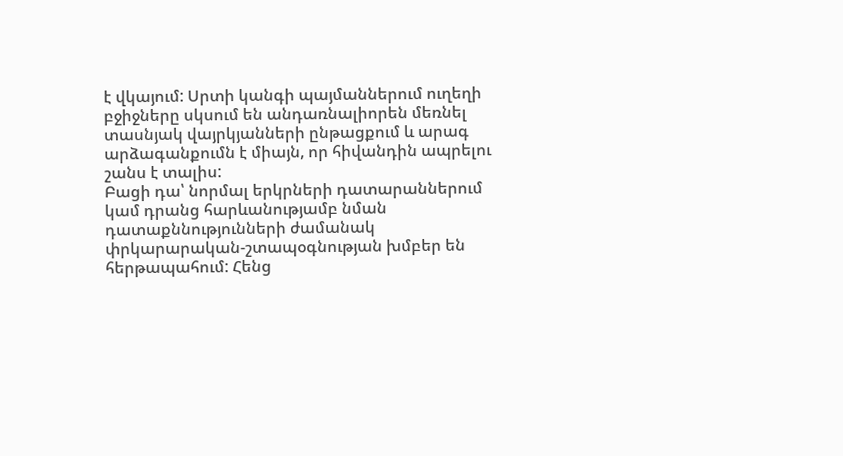է վկայում: Սրտի կանգի պայմաններում ուղեղի բջիջները սկսում են անդառնալիորեն մեռնել տասնյակ վայրկյանների ընթացքում և արագ արձագանքումն է միայն, որ հիվանդին ապրելու շանս է տալիս:
Բացի դա՝ նորմալ երկրների դատարաններում կամ դրանց հարևանությամբ նման դատաքննությունների ժամանակ փրկարարական-շտապօգնության խմբեր են հերթապահում: Հենց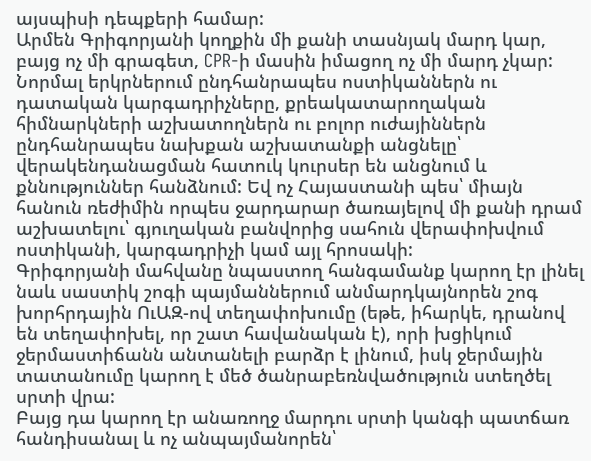այսպիսի դեպքերի համար:
Արմեն Գրիգորյանի կողքին մի քանի տասնյակ մարդ կար, բայց ոչ մի գրագետ, CPR-ի մասին իմացող ոչ մի մարդ չկար:
Նորմալ երկրներում ընդհանրապես ոստիկաններն ու դատական կարգադրիչները, քրեակատարողական հիմնարկների աշխատողներն ու բոլոր ուժայիններն ընդհանրապես նախքան աշխատանքի անցնելը՝ վերակենդանացման հատուկ կուրսեր են անցնում և քննություններ հանձնում: Եվ ոչ Հայաստանի պես՝ միայն հանուն ռեժիմին որպես ջարդարար ծառայելով մի քանի դրամ աշխատելու՝ գյուղական բանվորից սահուն վերափոխվում ոստիկանի, կարգադրիչի կամ այլ հրոսակի:
Գրիգորյանի մահվանը նպաստող հանգամանք կարող էր լինել նաև սաստիկ շոգի պայմաններում անմարդկայնորեն շոգ խորհրդային ՈւԱԶ-ով տեղափոխումը (եթե, իհարկե, դրանով են տեղափոխել, որ շատ հավանական է), որի խցիկում ջերմաստիճանն անտանելի բարձր է լինում, իսկ ջերմային տատանումը կարող է մեծ ծանրաբեռնվածություն ստեղծել սրտի վրա:
Բայց դա կարող էր անառողջ մարդու սրտի կանգի պատճառ հանդիսանալ և ոչ անպայմանորեն՝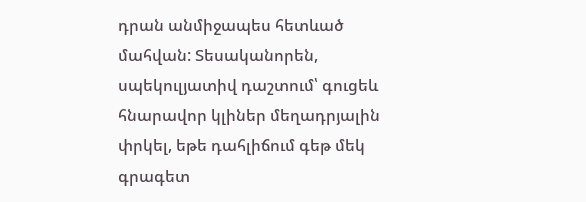դրան անմիջապես հետևած մահվան: Տեսականորեն, սպեկուլյատիվ դաշտում՝ գուցեև հնարավոր կլիներ մեղադրյալին փրկել, եթե դահլիճում գեթ մեկ գրագետ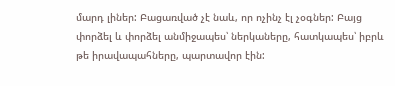մարդ լիներ: Բացառված չէ նաև, որ ոչինչ էլ չօգներ: Բայց փորձել և փորձել անմիջապես՝ ներկաները, հատկապես՝ իբրև թե իրավապահները, պարտավոր էին: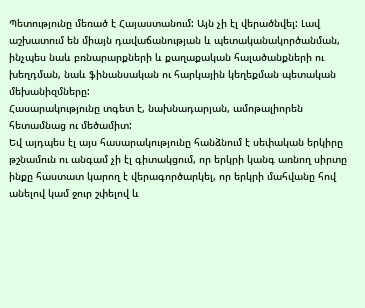Պետությունը մեռած է Հայաստանում: Այն չի էլ վերածնվել: Լավ աշխատում են միայն դավաճանության և պետականակործանման, ինչպես նաև բռնարարքների և քաղաքական հալածանքների ու խեղդման, նաև ֆինանսական ու հարկային կեղեքման պետական մեխանիզմները:
Հասարակությունը տգետ է, նախնադարյան, ամոթալիորեն հետամնաց ու մեծամիտ:
Եվ այդպես էլ այս հասարակությունը հանձնում է սեփական երկիրը թշնամուն ու անգամ չի էլ գիտակցում, որ երկրի կանգ առնող սիրտը ինքը հաստատ կարող է վերագործարկել, որ երկրի մահվանը հով անելով կամ ջուր շփելով և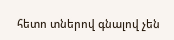հետո տներով գնալով չեն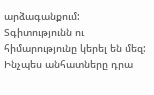արձագանքում:
Տգիտությունն ու հիմարությունը կերել են մեզ: Ինչպես անհատները դրա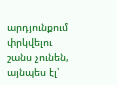արդյունքում փրկվելու շանս չունեն, այնպես էլ՝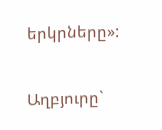երկրները»:

Աղբյուրը`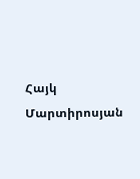Հայկ Մարտիրոսյան